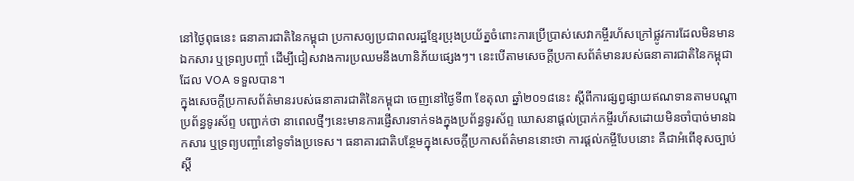នៅថ្ងៃពុធនេះ ធនាគារជាតិនៃកម្ពុជា ប្រកាសឲ្យប្រជាពលរដ្ឋខ្មែរប្រុងប្រយ័ត្នចំពោះការប្រើប្រាស់សេវាកម្ចីរហ័សក្រៅផ្លូវការដែលមិនមានឯកសារ ឬទ្រព្យបញ្ចាំ ដើម្បីជៀសវាងការប្រឈមនឹងហានិភ័យផ្សេងៗ។ នេះបើតាមសេចក្តីប្រកាសព័ត៌មានរបស់ធនាគារជាតិនៃកម្ពុជាដែល VOA ទទួលបាន។
ក្នុងសេចក្តីប្រកាសព័ត៌មានរបស់ធនាគារជាតិនៃកម្ពុជា ចេញនៅថ្ងៃទី៣ ខែតុលា ឆ្នាំ២០១៨នេះ ស្តីពីការផ្សព្វផ្សាយឥណទានតាមបណ្តាប្រព័ន្ធទូរស័ព្ទ បញ្ជាក់ថា នាពេលថ្មីៗនេះមានការផ្ញើសារទាក់ទងក្នុងប្រព័ន្ធទូរស័ព្ទ ឃោសនាផ្តល់ប្រាក់កម្ចីរហ័សដោយមិនចាំបាច់មានឯកសារ ឬទ្រព្យបញ្ចាំនៅទូទាំងប្រទេស។ ធនាគារជាតិបន្ថែមក្នុងសេចក្តីប្រកាសព័ត៌មាននោះថា ការផ្តល់កម្ចីបែបនោះ គឺជាអំពើខុសច្បាប់ស្តី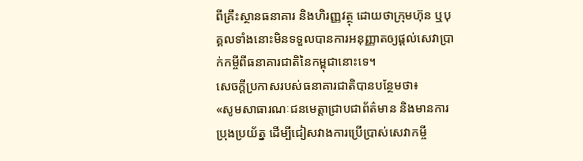ពីគ្រឹះស្ថានធនាគារ និងហិរញ្ញវត្ថុ ដោយថាក្រុមហ៊ុន ឬបុគ្គលទាំងនោះមិនទទួលបានការអនុញ្ញាតឲ្យផ្តល់សេវាប្រាក់កម្ចីពីធនាគារជាតិនៃកម្ពុជានោះទេ។
សេចក្តីប្រកាសរបស់ធនាគារជាតិបានបន្ថែមថា៖
«សូមសាធារណៈជនមេត្តាជ្រាបជាព័ត៌មាន និងមានការប្រុងប្រយ័ត្ន ដើម្បីជៀសវាងការប្រើប្រាស់សេវាកម្ចី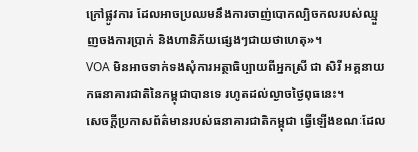ក្រៅផ្លូវការ ដែលអាចប្រឈមនឹងការចាញ់បោកល្បិចកលរបស់ឈ្មួញចងការប្រាក់ និងហានិភ័យផ្សេងៗជាយថាហេតុ»។
VOA មិនអាចទាក់ទងសុំការអត្ថាធិប្បាយពីអ្នកស្រី ជា សិរី អគ្គនាយកធនាគារជាតិនៃកម្ពុជាបានទេ រហូតដល់ល្ងាចថ្ងៃពុធនេះ។
សេចក្តីប្រកាសព័ត៌មានរបស់ធនាគារជាតិកម្ពុជា ធ្វើឡើងខណៈដែល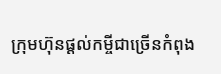ក្រុមហ៊ុនផ្តល់កម្ចីជាច្រើនកំពុង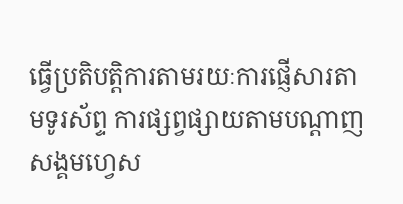ធ្វើប្រតិបត្តិការតាមរយៈការផ្ញើសារតាមទូរស័ព្ទ ការផ្សព្វផ្សាយតាមបណ្តាញសង្គមហ្វេស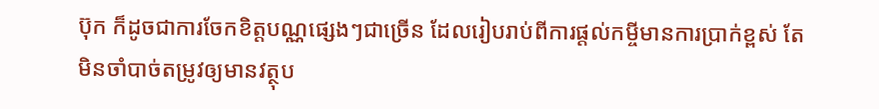ប៊ុក ក៏ដូចជាការចែកខិត្តបណ្ណផ្សេងៗជាច្រើន ដែលរៀបរាប់ពីការផ្តល់កម្ចីមានការប្រាក់ខ្ពស់ តែមិនចាំបាច់តម្រូវឲ្យមានវត្ថុប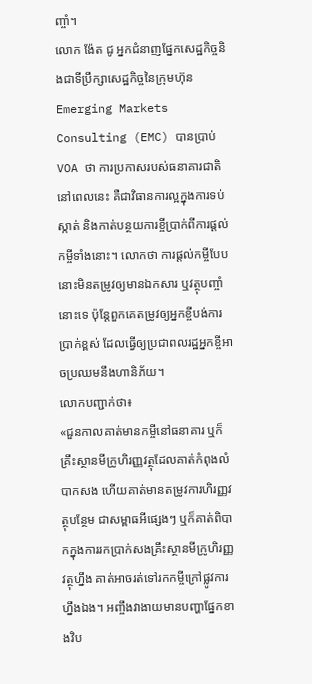ញ្ចាំ។
លោក ង៉ែត ជូ អ្នកជំនាញផ្នែកសេដ្ឋកិច្ចនិងជាទីប្រឹក្សាសេដ្ឋកិច្ចនៃក្រុមហ៊ុន Emerging Markets Consulting (EMC) បានប្រាប់ VOA ថា ការប្រកាសរបស់ធនាគារជាតិនៅពេលនេះ គឺជាវិធានការល្អក្នុងការទប់ស្កាត់ និងកាត់បន្ថយការខ្ចីប្រាក់ពីការផ្តល់កម្ចីទាំងនោះ។ លោកថា ការផ្តល់កម្ចីបែបនោះមិនតម្រូវឲ្យមានឯកសារ ឬវត្ថុបញ្ចាំនោះទេ ប៉ុន្តែពួកគេតម្រូវឲ្យអ្នកខ្ចីបង់ការប្រាក់ខ្ពស់ ដែលធ្វើឲ្យប្រជាពលរដ្ឋអ្នកខ្ចីអាចប្រឈមនឹងហានិភ័យ។
លោកបញ្ជាក់ថា៖
«ជួនកាលគាត់មានកម្ចីនៅធនាគារ ឬក៏គ្រឹះស្ថានមីក្រូហិរញ្ញវត្ថុដែលគាត់កំពុងលំបាកសង ហើយគាត់មានតម្រូវការហិរញ្ញវត្ថុបន្ថែម ជាសម្ពាធអីផ្សេងៗ ឬក៏គាត់ពិបាកក្នុងការរកប្រាក់សងគ្រឹះស្ថានមីក្រូហិរញ្ញវត្ថុហ្នឹង គាត់អាចរត់ទៅរកកម្ចីក្រៅផ្លូវការហ្នឹងឯង។ អញ្ចឹងវាងាយមានបញ្ហាផ្នែកខាងវិប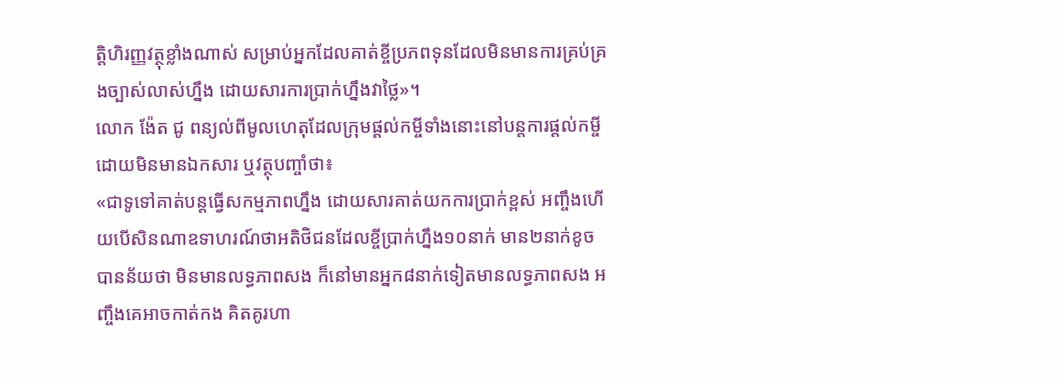ត្តិហិរញ្ញវត្ថុខ្លាំងណាស់ សម្រាប់អ្នកដែលគាត់ខ្ចីប្រភពទុនដែលមិនមានការគ្រប់គ្រងច្បាស់លាស់ហ្នឹង ដោយសារការប្រាក់ហ្នឹងវាថ្លៃ»។
លោក ង៉ែត ជូ ពន្យល់ពីមូលហេតុដែលក្រុមផ្តល់កម្ចីទាំងនោះនៅបន្តការផ្តល់កម្ចីដោយមិនមានឯកសារ ឬវត្ថុបញ្ចាំថា៖
«ជាទូទៅគាត់បន្តធ្វើសកម្មភាពហ្នឹង ដោយសារគាត់យកការប្រាក់ខ្ពស់ អញ្ចឹងហើយបើសិនណាឧទាហរណ៍ថាអតិថិជនដែលខ្ចីប្រាក់ហ្នឹង១០នាក់ មាន២នាក់ខូច បានន័យថា មិនមានលទ្ធភាពសង ក៏នៅមានអ្នក៨នាក់ទៀតមានលទ្ធភាពសង អញ្ចឹងគេអាចកាត់កង គិតគូរហា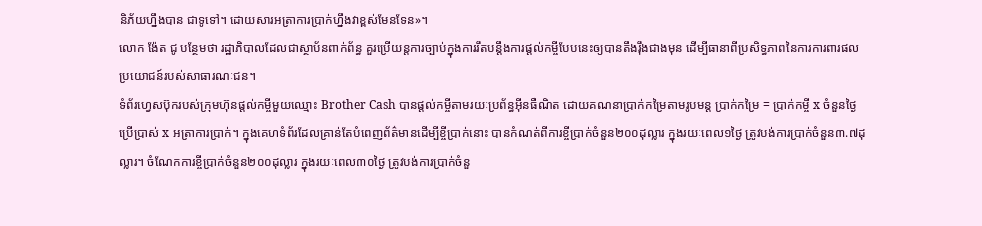និភ័យហ្នឹងបាន ជាទូទៅ។ ដោយសារអត្រាការប្រាក់ហ្នឹងវាខ្ពស់មែនទែន»។
លោក ង៉ែត ជូ បន្ថែមថា រដ្ឋាភិបាលដែលជាស្ថាប័នពាក់ព័ន្ធ គួរប្រើយន្តការច្បាប់ក្នុងការរឹតបន្តឹងការផ្តល់កម្ចីបែបនេះឲ្យបានតឹងរ៉ឹងជាងមុន ដើម្បីធានាពីប្រសិទ្ធភាពនៃការការពារផលប្រយោជន៍របស់សាធារណៈជន។
ទំព័រហ្វេសប៊ុករបស់ក្រុមហ៊ុនផ្តល់កម្ចីមួយឈ្មោះ Brother Cash បានផ្តល់កម្ចីតាមរយៈប្រព័ន្ធអ៊ីនធឺណិត ដោយគណនាប្រាក់កម្រៃតាមរូបមន្ត ប្រាក់កម្រៃ = ប្រាក់កម្ចី x ចំនួនថ្ងៃប្រើប្រាស់ x អត្រាការប្រាក់។ ក្នុងគេហទំព័រដែលគ្រាន់តែបំពេញព័ត៌មានដើម្បីខ្ចីប្រាក់នោះ បានកំណត់ពីការខ្ចីប្រាក់ចំនួន២០០ដុល្លារ ក្នុងរយៈពេល១ថ្ងៃ ត្រូវបង់ការប្រាក់ចំនួន៣.៧ដុល្លារ។ ចំណែកការខ្ចីប្រាក់ចំនួន២០០ដុល្លារ ក្នុងរយៈពេល៣០ថ្ងៃ ត្រូវបង់ការប្រាក់ចំនួ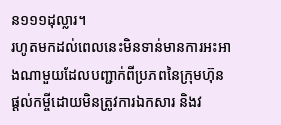ន១១១ដុល្លារ។
រហូតមកដល់ពេលនេះមិនទាន់មានការអះអាងណាមួយដែលបញ្ជាក់ពីប្រភពនៃក្រុមហ៊ុនផ្តល់កម្ចីដោយមិនត្រូវការឯកសារ និងវ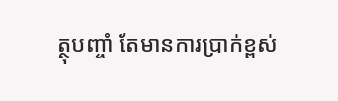ត្ថុបញ្ចាំ តែមានការប្រាក់ខ្ពស់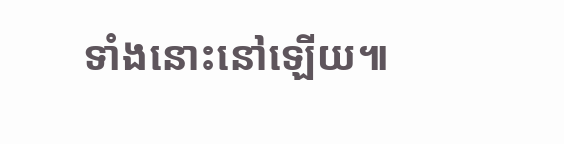ទាំងនោះនៅឡើយ៕